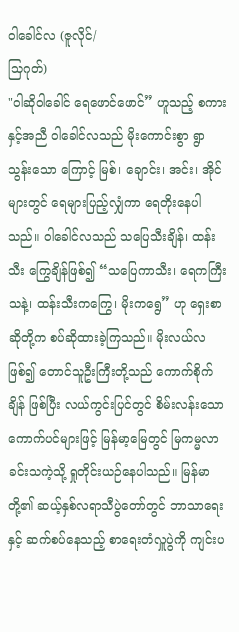ဝါခေါင်လ (ဇူလိုင်/
သြဂုတ်)
"ဝါဆိုဝါခေါင် ရေဖောင်ဖောင်” ဟူသည့် စကားနှင့်အညီ ဝါခေါင်လသည် မိုးကောင်းစွာ ရွာသွန်းသော ကြောင့် မြစ်၊ ချောင်း၊ အင်း၊ အိုင်များတွင် ရေများပြည့်လျှံကာ ရေတိုးနေပါသည်။ ဝါခေါင်လသည် သပြေသီးချိန်၊ ထန်းသီး ကြွေချိန်ဖြစ်၍ “သပြေကာသီး၊ ရေကကြီးသနဲ့၊ ထန်းသီးကကြွေ၊ မိုးကရွေ” ဟု ရှေးစာဆိုတို့က စပ်ဆိုထားခဲ့ကြသည်။ မိုးလယ်လဖြစ်၍ တောင်သူဦးကြီးတို့သည် ကောက်စိုက်ချိန် ဖြစ်ပြီး လယ်ကွင်းပြင်တွင် စိမ်းလန်းသော ကောက်ပင်များဖြင့် မြန်မာ့မြေတွင် မြကမ္မလာခင်းသကဲ့သို့ ရှုတိုင်းယဉ်နေပါသည်။ မြန်မာတို့၏ ဆယ့်နှစ်လရာသီပွဲတော်တွင် ဘာသာရေးနှင့် ဆက်စပ်နေသည့် စာရေးတံလှူပွဲကို ကျင်းပ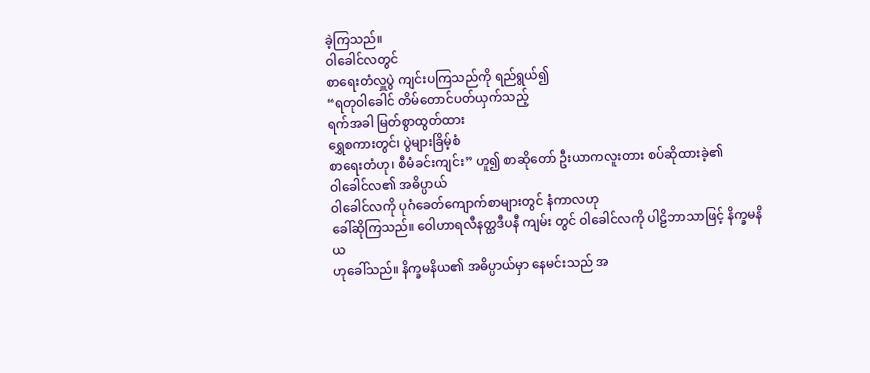ခဲ့ကြသည်။
ဝါခေါင်လတွင်
စာရေးတံလှူပွဲ ကျင်းပကြသည်ကို ရည်ရွယ်၍
“ရတုဝါခေါင် တိမ်တောင်ပတ်ယှက်သည့်
ရက်အခါ မြတ်စွာထွတ်ထား
ရွှေစကားတွင်၊ ပွဲများခြိမ့်စံ
စာရေးတံဟု၊ စီမံခင်းကျင်း” ဟူ၍ စာဆိုတော် ဦးယာကလူးတား စပ်ဆိုထားခဲ့၏
ဝါခေါင်လ၏ အဓိပ္ပာယ်
ဝါခေါင်လကို ပုဂံခေတ်ကျောက်စာများတွင် နံကာလဟု
ခေါ်ဆိုကြသည်။ ဝေါဟာရလီနတ္ထဒီပနီ ကျမ်း တွင် ဝါခေါင်လကို ပါဠိဘာသာဖြင့် နိက္ခမနိယ
ဟုခေါ်သည်။ နိက္ခမနိယ၏ အဓိပ္ပာယ်မှာ နေမင်းသည် အ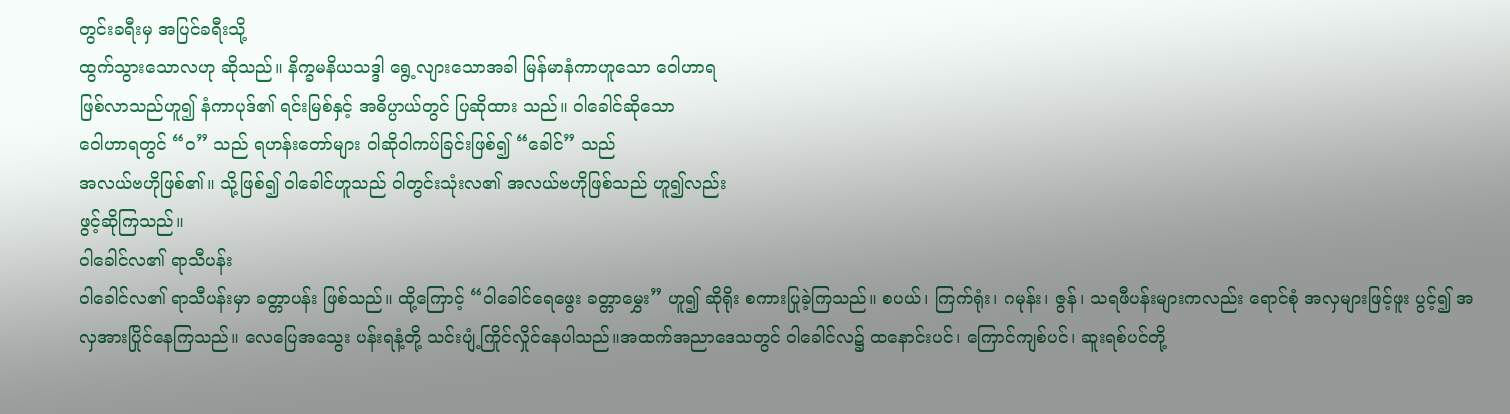တွင်းခရီးမှ အပြင်ခရီးသို့
ထွက်သွားသောလဟု ဆိုသည်။ နိက္ခမနိယသဒ္ဒါ ရွေ့လျားသောအခါ မြန်မာနံကာဟူသော ဝေါဟာရ
ဖြစ်လာသည်ဟူ၍ နံကာပုဒ်၏ ရင်းမြစ်နှင့် အဓိပ္ပာယ်တွင် ပြဆိုထား သည်။ ဝါခေါင်ဆိုသော
ဝေါဟာရတွင် “ဝ” သည် ရဟန်းတော်များ ဝါဆိုဝါကပ်ခြင်းဖြစ်၍ “ခေါင်” သည်
အလယ်ဗဟိုဖြစ်၏။ သို့ဖြစ်၍ ဝါခေါင်ဟူသည် ဝါတွင်းသုံးလ၏ အလယ်ဗဟိုဖြစ်သည် ဟူ၍လည်း
ဖွင့်ဆိုကြသည်။
ဝါခေါင်လ၏ ရာသီပန်း
ဝါခေါင်လ၏ ရာသီပန်းမှာ ခတ္တာပန်း ဖြစ်သည်။ ထို့ကြောင့် “ဝါခေါင်ရေဖွေး ခတ္တာမွှေး” ဟူ၍ ဆိုရိုး စကားပြုခဲ့ကြသည်။ စပယ်၊ ကြက်ရုံး၊ ဂမုန်း၊ ဇွန်၊ သရဖီပန်းများကလည်း ရောင်စုံ အလှများဖြင့်ဖူး ပွင့်၍ အလှအားပြိုင်နေကြသည်။ လေပြေအသွေး ပန်းရနံ့တို့ သင်းပျံ့ကြိုင်လှိုင်နေပါသည်။အထက်အညာဒေသတွင် ဝါခေါင်လ၌ ထနောင်းပင်၊ ကြောင်ကျစ်ပင်၊ ဆူးရစ်ပင်တို့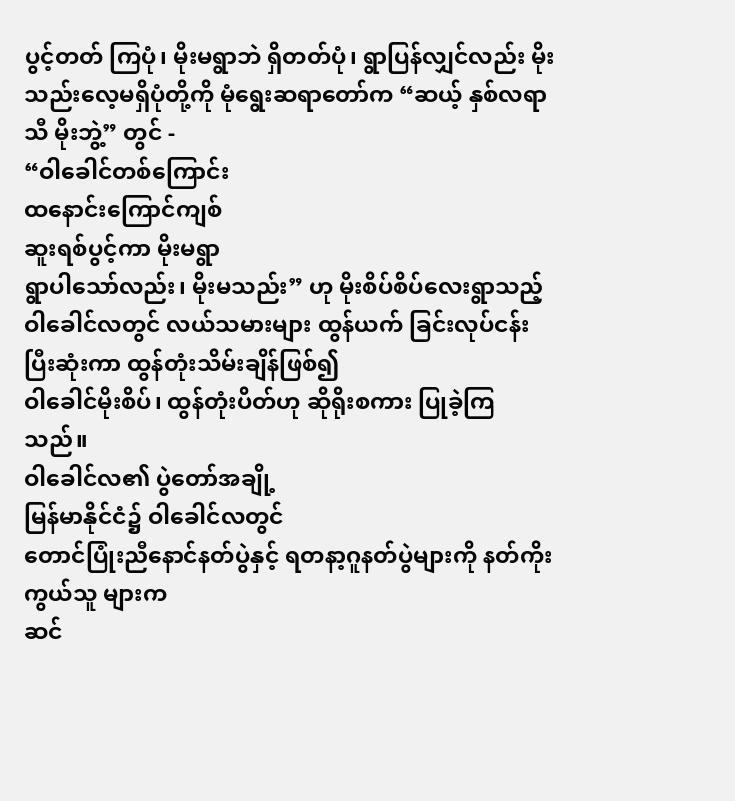ပွင့်တတ် ကြပုံ၊ မိုးမရွာဘဲ ရှိတတ်ပုံ၊ ရွာပြန်လျှင်လည်း မိုးသည်းလေ့မရှိပုံတို့ကို မုံရွေးဆရာတော်က “ဆယ့် နှစ်လရာသီ မိုးဘွဲ့” တွင် -
“ဝါခေါင်တစ်ကြောင်း
ထနောင်းကြောင်ကျစ်
ဆူးရစ်ပွင့်ကာ မိုးမရွာ
ရွာပါသော်လည်း၊ မိုးမသည်း” ဟု မိုးစိပ်စိပ်လေးရွာသည့်
ဝါခေါင်လတွင် လယ်သမားများ ထွန်ယက် ခြင်းလုပ်ငန်း ပြီးဆုံးကာ ထွန်တုံးသိမ်းချိန်ဖြစ်၍
ဝါခေါင်မိုးစိပ်၊ ထွန်တုံးပိတ်ဟု ဆိုရိုးစကား ပြုခဲ့ကြ သည်။
ဝါခေါင်လ၏ ပွဲတော်အချို့
မြန်မာနိုင်ငံ၌ ဝါခေါင်လတွင်
တောင်ပြုံးညီနောင်နတ်ပွဲနှင့် ရတနာ့ဂူနတ်ပွဲများကို နတ်ကိုးကွယ်သူ များက
ဆင်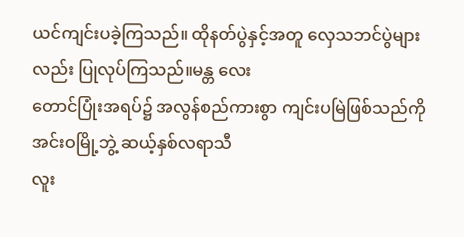ယင်ကျင်းပခဲ့ကြသည်။ ထိုနတ်ပွဲနှင့်အတူ လှေသဘင်ပွဲများလည်း ပြုလုပ်ကြသည်။မန္တ လေး
တောင်ပြုံးအရပ်၌ အလွန်စည်ကားစွာ ကျင်းပမြဲဖြစ်သည်ကို အင်းဝမြို့ဘွဲ့ ဆယ့်နှစ်လရာသီ
လူး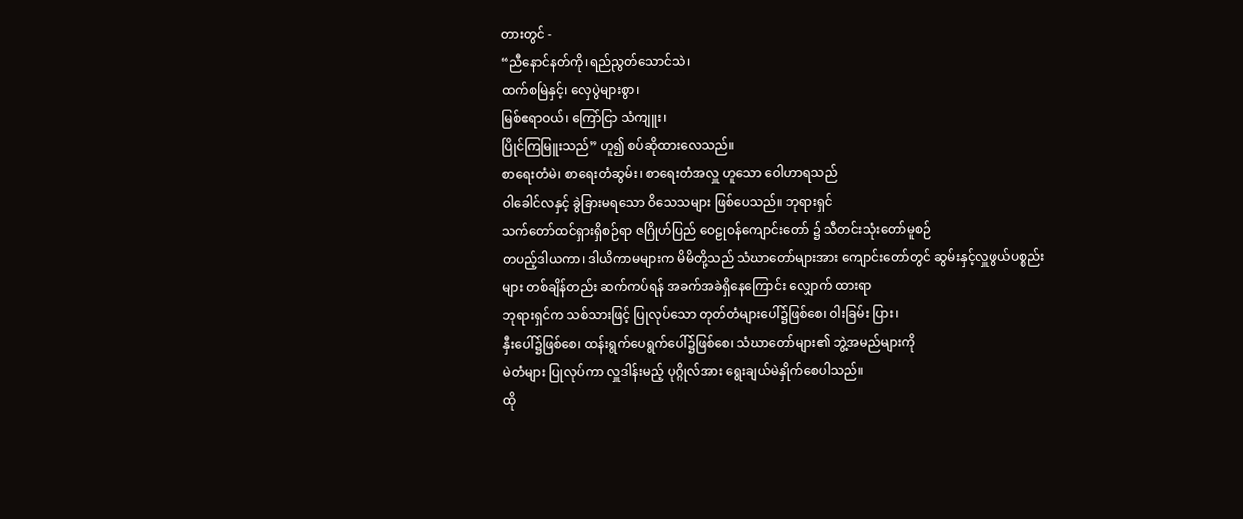တားတွင် -
“ညီနောင်နတ်ကို၊ရည်ညွတ်သောင်သဲ၊
ထက်စမြဲနှင့်၊ လှေပွဲများစွာ၊
မြစ်ဧရာဝယ်၊ ကြော်ငြာ သံကျူး၊
ပြိုင်ကြမြူးသည်” ဟူ၍ စပ်ဆိုထားလေသည်။
စာရေးတံမဲ၊ စာရေးတံဆွမ်း၊ စာရေးတံအလှူ ဟူသော ဝေါဟာရသည်
ဝါခေါင်လနှင့် ခွဲခြားမရသော ဝိသေသများ ဖြစ်ပေသည်။ ဘုရားရှင်
သက်တော်ထင်ရှားရှိစဉ်ရာ ဇဂြိုဟ်ပြည် ဝေဠုဝန်ကျောင်းတော် ၌ သီတင်းသုံးတော်မူစဉ်
တပည့်ဒါယကာ၊ ဒါယိကာမများက မိမိတို့သည် သံဃာတော်များအား ကျောင်းတော်တွင် ဆွမ်းနှင့်လှူဖွယ်ပစ္စည်းများ တစ်ချိန်တည်း ဆက်ကပ်ရန် အခက်အခဲရှိနေကြောင်း လျှောက် ထားရာ
ဘုရားရှင်က သစ်သားဖြင့် ပြုလုပ်သော တုတ်တံများပေါ်၌ဖြစ်စေ၊ ဝါးခြမ်း ပြား၊
နှီးပေါ်၌ဖြစ်စေ၊ ထန်းရွက်ပေရွက်ပေါ်၌ဖြစ်စေ၊ သံဃာတော်များ၏ ဘွဲ့အမည်များကို
မဲတံများ ပြုလုပ်ကာ လှူဒါန်းမည့် ပုဂ္ဂိုလ်အား ရွေးချယ်မဲနှိုက်စေပါသည်။
ထို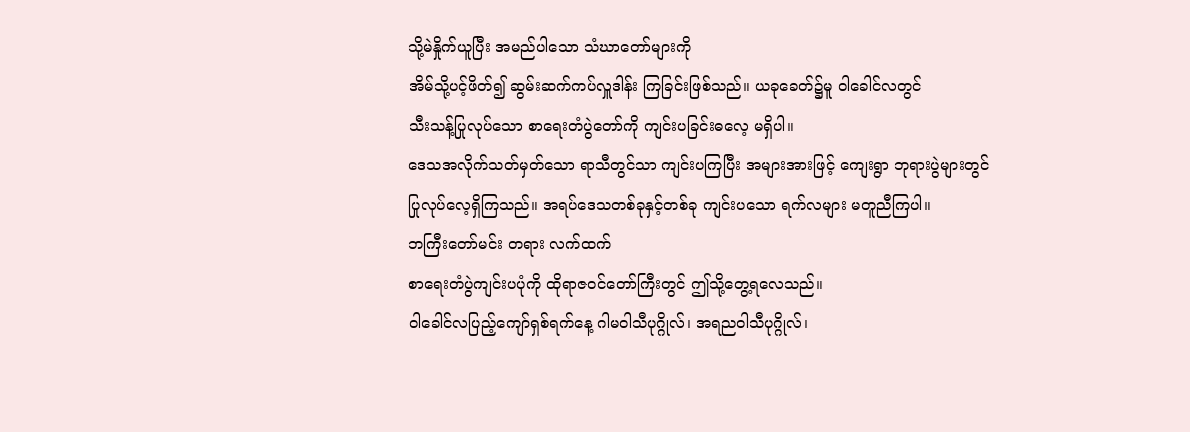သို့မဲနှိုက်ယူပြီး အမည်ပါသော သံဃာတော်များကို
အိမ်သို့ပင့်ဖိတ်၍ ဆွမ်းဆက်ကပ်လှူဒါန်း ကြခြင်းဖြစ်သည်။ ယခုခေတ်၌မူ ဝါခေါင်လတွင်
သီးသန့်ပြုလုပ်သော စာရေးတံပွဲတော်ကို ကျင်းပခြင်းဓလေ့ မရှိပါ။
ဒေသအလိုက်သတ်မှတ်သော ရာသီတွင်သာ ကျင်းပကြပြီး အများအားဖြင့် ကျေးရွာ ဘုရားပွဲများတွင်
ပြုလုပ်လေ့ရှိကြသည်။ အရပ်ဒေသတစ်ခုနှင့်တစ်ခု ကျင်းပသော ရက်လများ မတူညီကြပါ။
ဘကြီးတော်မင်း တရား လက်ထက်
စာရေးတံပွဲကျင်းပပုံကို ထိုရာဇဝင်တော်ကြီးတွင် ဤသို့တွေ့ရလေသည်။
ဝါခေါင်လပြည့်ကျော်ရှစ်ရက်နေ့ ဂါမဝါသီပုဂ္ဂိုလ်၊ အရညဝါသီပုဂ္ဂိုလ်၊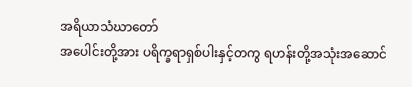အရိယာသံဃာတော်
အပေါင်းတို့အား ပရိက္ခရာရှစ်ပါးနှင့်တကွ ရဟန်းတို့အသုံးအဆောင်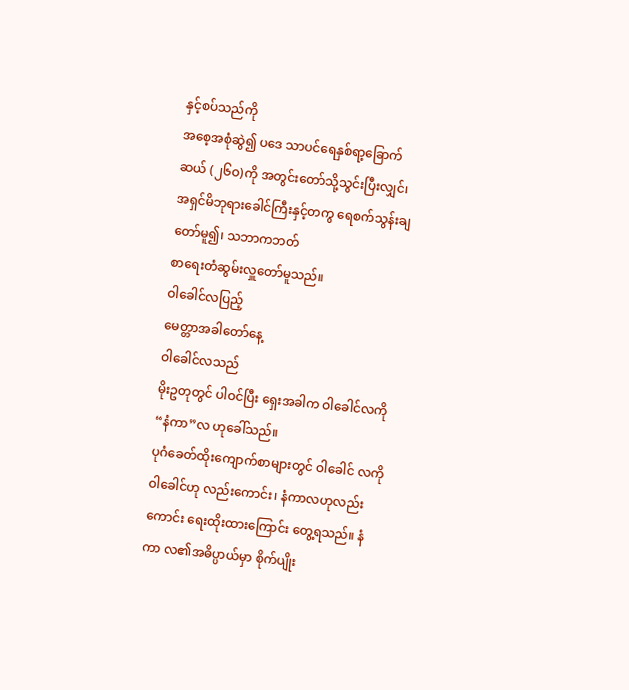နှင့်စပ်သည်ကို
အစေ့အစုံဆွဲ၍ ပဒေ သာပင်ရေနှစ်ရာ့ခြောက်ဆယ် (၂၆ဝ)ကို အတွင်းတော်သို့သွင်းပြီးလျှင်၊
အရှင်မိဘုရားခေါင်ကြီးနှင့်တကွ ရေစက်သွန်းချတော်မူ၍၊ သဘာကဘတ်
စာရေးတံဆွမ်းလှူတော်မူသည်။
ဝါခေါင်လပြည့်
မေတ္တာအခါတော်နေ့
ဝါခေါင်လသည်
မိုးဥတုတွင် ပါဝင်ပြီး ရှေးအခါက ဝါခေါင်လကို “နံကာ”လ ဟုခေါ်သည်။
ပုဂံခေတ်ထိုးကျောက်စာများတွင် ဝါခေါင် လကို ဝါခေါင်ဟု လည်းကောင်း၊ နံကာလဟုလည်းကောင်း ရေးထိုးထားကြောင်း တွေ့ရသည်။ နံကာ လ၏အဓိပ္ပာယ်မှာ စိုက်ပျိုး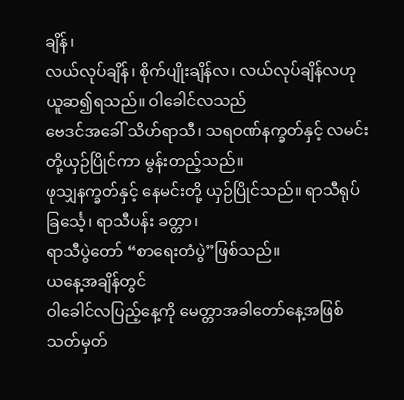ချိန်၊
လယ်လုပ်ချိန်၊ စိုက်ပျိုးချိန်လ၊ လယ်လုပ်ချိန်လဟု ယူဆ၍ရသည်။ ဝါခေါင်လသည်
ဗေဒင်အခေါ် သိဟ်ရာသီ၊ သရဝဏ်နက္ခတ်နှင့် လမင်းတို့ယှဉ်ပြိုင်ကာ မွန်းတည့်သည်။
ဖုသျှနက္ခတ်နှင့် နေမင်းတို့ ယှဉ်ပြိုင်သည်။ ရာသီရုပ်ခြင်္သေ့၊ ရာသီပန်း ခတ္တာ၊
ရာသီပွဲတော် “စာရေးတံပွဲ”ဖြစ်သည်။
ယနေ့အချိန်တွင်
ဝါခေါင်လပြည့်နေ့ကို မေတ္တာအခါတော်နေ့အဖြစ် သတ်မှတ်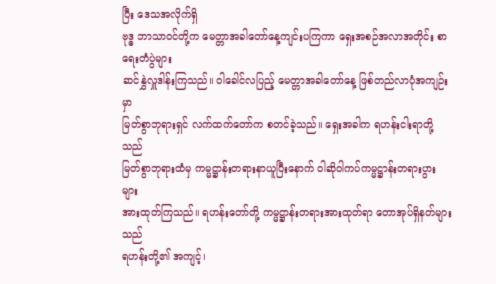ပြီး ဒေသအလိုက်ရှိ
ဗုဒ္ဓ ဘာသာဝင်တို့က မေတ္တာအခါတော်နေ့ကျင်းပကြကာ ရှေးအစဉ်အလာအတိုင်း စာရေးတံပွဲများ
ဆင်နွှဲလှူဒါန်းကြသည်။ ဝါခေါင်လပြည့် မေတ္တာအခါတော်နေ့ ဖြစ်တည်လာပုံအကျဉ်းမှာ
မြတ်စွာဘုရားရှင် လက်ထက်တော်က စတင်ခဲ့သည်။ ရှေးအခါက ရဟန်းငါးရာတို့သည်
မြတ်စွာဘုရားထံမှ ကမ္မဋ္ဌာန်းတရားနာယူပြီးနောက် ဝါဆိုဝါကပ်ကမ္မဋ္ဌာန်းတရားပွားများ
အားထုတ်ကြသည်။ ရဟန်းတော်တို့ ကမ္မဋ္ဌာန်းတရားအားထုတ်ရာ တောအုပ်ရှိနတ်များသည်
ရဟန်းတို့၏ အကျင့်၊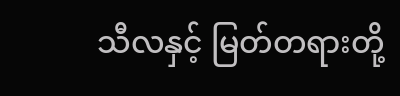သီလနှင့် မြတ်တရားတို့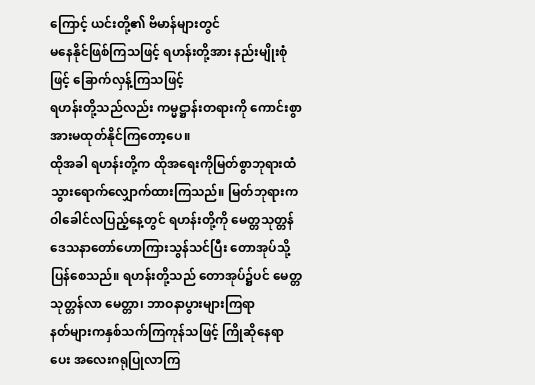ကြောင့် ယင်းတို့၏ ဗိမာန်များတွင်
မနေနိုင်ဖြစ်ကြသဖြင့် ရဟန်းတို့အား နည်းမျိုးစုံဖြင့် ခြောက်လှန့်ကြသဖြင့်
ရဟန်းတို့သည်လည်း ကမ္မဋ္ဌာန်းတရားကို ကောင်းစွာ အားမထုတ်နိုင်ကြတော့ပေ။
ထိုအခါ ရဟန်းတို့က ထိုအရေးကိုမြတ်စွာဘုရားထံ သွားရောက်လျှောက်ထားကြသည်။ မြတ်ဘုရားက
ဝါခေါင်လပြည့်နေ့တွင် ရဟန်းတို့ကို မေတ္တသုတ္တန် ဒေသနာတော်ဟောကြားသွန်သင်ပြီး တောအုပ်သို့
ပြန်စေသည်။ ရဟန်းတို့သည် တောအုပ်၌ပင် မေတ္တသုတ္တန်လာ မေတ္တာ၊ ဘာဝနာပွားများကြရာ
နတ်များကနှစ်သက်ကြကုန်သဖြင့် ကြိုဆိုနေရာပေး အလေးဂရုပြုလာကြ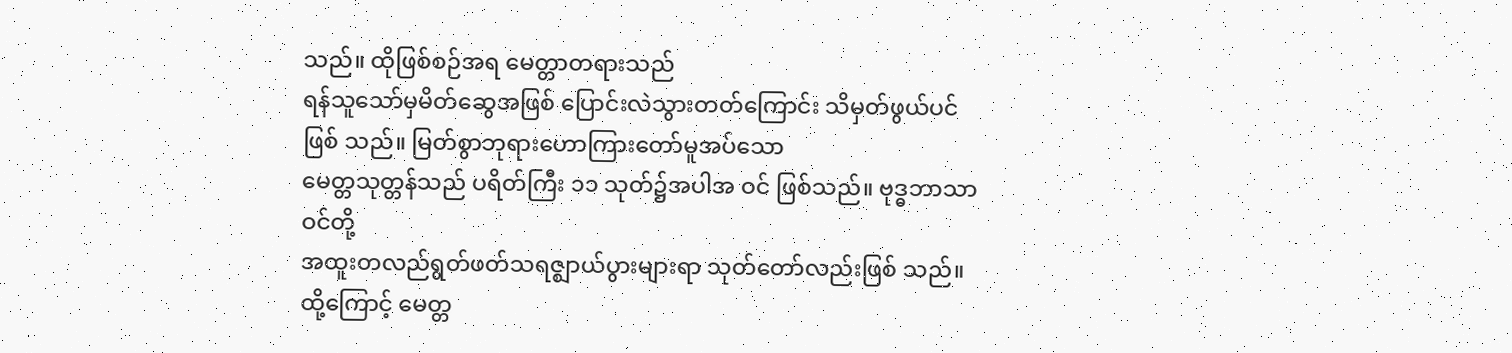သည်။ ထိုဖြစ်စဉ်အရ မေတ္တာတရားသည်
ရန်သူသော်မှမိတ်ဆွေအဖြစ် ပြောင်းလဲသွားတတ်ကြောင်း သိမှတ်ဖွယ်ပင်ဖြစ် သည်။ မြတ်စွာဘုရားဟောကြားတော်မူအပ်သော
မေတ္တသုတ္တန်သည် ပရိတ်ကြီး ၁၁ သုတ်၌အပါအ ဝင် ဖြစ်သည်။ ဗုဒ္ဓဘာသာဝင်တို့
အထူးတလည်ရွတ်ဖတ်သရဇ္ဈာယ်ပွားများရာ သုတ်တော်လည်းဖြစ် သည်။ ထို့ကြောင့် မေတ္တ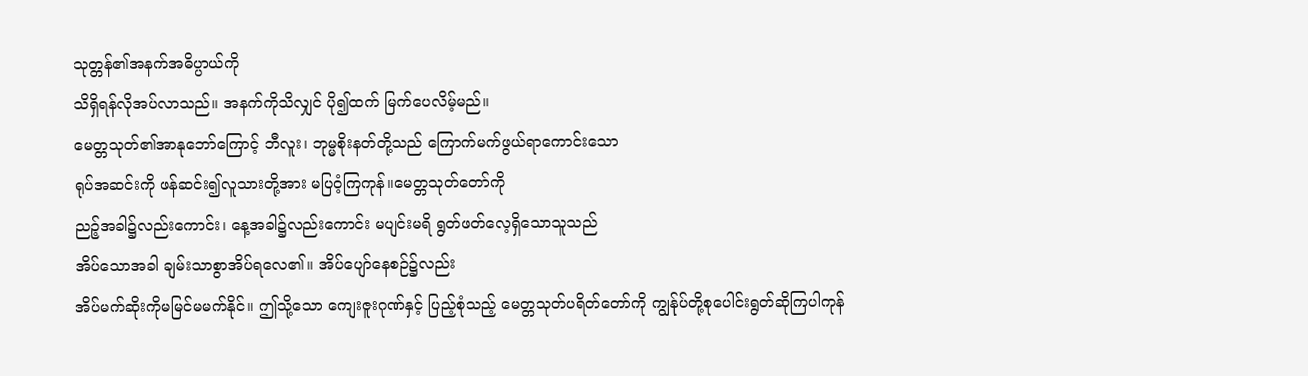သုတ္တန်၏အနက်အဓိပ္ပာယ်ကို
သိရှိရန်လိုအပ်လာသည်။ အနက်ကိုသိလျှင် ပို၍ထက် မြက်ပေလိမ့်မည်။
မေတ္တသုတ်၏အာနုဘော်ကြောင့် ဘီလူး၊ ဘုမ္မစိုးနတ်တို့သည် ကြောက်မက်ဖွယ်ရာကောင်းသော
ရုပ်အဆင်းကို ဖန်ဆင်း၍လူသားတို့အား မပြဝံ့ကြကုန်။မေတ္တသုတ်တော်ကို
ညဉ့်အခါ၌လည်းကောင်း၊ နေ့အခါ၌လည်းကောင်း မပျင်းမရိ ရွတ်ဖတ်လေ့ရှိသောသူသည်
အိပ်သောအခါ ချမ်းသာစွာအိပ်ရလေ၏။ အိပ်ပျော်နေစဉ်၌လည်း
အိပ်မက်ဆိုးကိုမမြင်မမက်နိုင်။ ဤသို့သော ကျေးဇူးဂုဏ်နှင့် ပြည့်စုံသည့် မေတ္တသုတ်ပရိတ်တော်ကို ကျွန်ုပ်တို့စုပေါင်းရွတ်ဆိုကြပါကုန်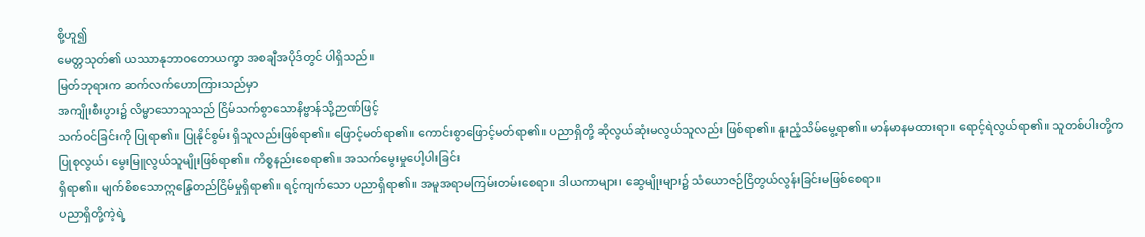စို့ဟူ၍
မေတ္တသုတ်၏ ယဿာနုဘာဝတောယက္ခာ အစချီအပိုဒ်တွင် ပါရှိသည်။
မြတ်ဘုရားက ဆက်လက်ဟောကြားသည်မှာ
အကျိုးစီးပွား၌ လိမ္မာသောသူသည် ငြိမ်သက်စွာသောနိဗ္ဗာန်သို့ဉာဏ်ဖြင့်
သက်ဝင်ခြင်းကို ပြုရာ၏။ ပြုနိုင်စွမ်း ရှိသူလည်းဖြစ်ရာ၏။ ဖြောင့်မတ်ရာ၏။ ကောင်းစွာဖြောင့်မတ်ရာ၏။ ပညာရှိတို့ ဆိုလွယ်ဆုံးမလွယ်သူလည်း ဖြစ်ရာ၏။ နူးညံ့သိမ်မွေ့ရာ၏။ မာန်မာနမထားရာ။ ရောင့်ရဲလွယ်ရာ၏။ သူတစ်ပါးတို့က
ပြုစုလွယ်၊ မွေးမြူလွယ်သူမျိုးဖြစ်ရာ၏။ ကိစ္စနည်းစေရာ၏။ အသက်မွေးမှုပေါ့ပါးခြင်း
ရှိရာ၏။ မျက်စိစသောဣန္ဒြေတည်ငြိမ်မှုရှိရာ၏။ ရင့်ကျက်သော ပညာရှိရာ၏။ အမူအရာမကြမ်းတမ်းစေရာ။ ဒါယကာများ၊ ဆွေမျိုးများ၌ သံယောဇဉ်ငြိတွယ်လွန်းခြင်းမဖြစ်စေရာ။
ပညာရှိတို့ကဲ့ရဲ့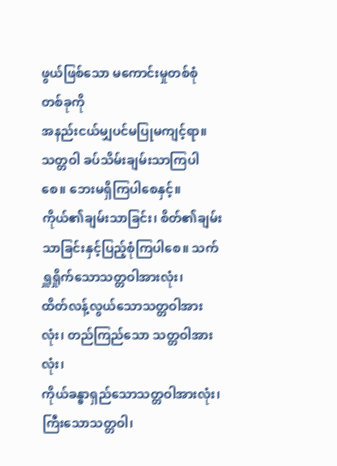ဖွယ်ဖြစ်သော မကောင်းမှုတစ်စုံ တစ်ခုကို
အနည်းငယ်မျှပင်မပြုမကျင့်ရာ။ သတ္တဝါ ခပ်သိမ်းချမ်းသာကြပါစေ။ ဘေးမရှိကြပါစေနှင့်။ ကိုယ်၏ချမ်းသာခြင်း၊ စိတ်၏ချမ်း သာခြင်းနှင့်ပြည့်စုံကြပါစေ။ သက်ရှူရှိုက်သောသတ္တဝါအားလုံး၊
ထိတ်လန့်လွယ်သောသတ္တဝါအားလုံး၊ တည်ကြည်သော သတ္တဝါအားလုံး၊
ကိုယ်ခန္ဓာရှည်သောသတ္တဝါအားလုံး၊ ကြီးသောသတ္တဝါ၊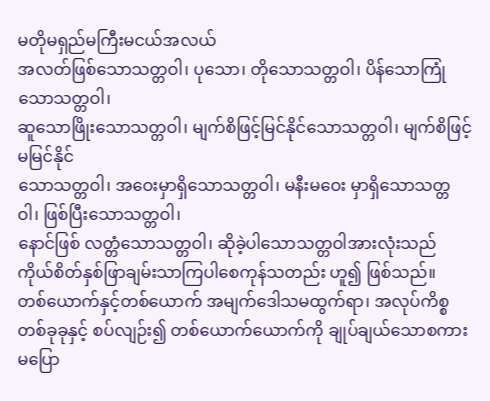မတိုမရှည်မကြီးမငယ်အလယ်
အလတ်ဖြစ်သောသတ္တဝါ၊ ပုသော၊ တိုသောသတ္တဝါ၊ ပိန်သောကြုံသောသတ္တဝါ၊
ဆူသောဖြိုးသောသတ္တဝါ၊ မျက်စိဖြင့်မြင်နိုင်သောသတ္တဝါ၊ မျက်စိဖြင့်မမြင်နိုင်
သောသတ္တဝါ၊ အဝေးမှာရှိသောသတ္တဝါ၊ မနီးမဝေး မှာရှိသောသတ္တဝါ၊ ဖြစ်ပြီးသောသတ္တဝါ၊
နောင်ဖြစ် လတ္တံသောသတ္တဝါ၊ ဆိုခဲ့ပါသောသတ္တဝါအားလုံးသည်
ကိုယ်စိတ်နှစ်ဖြာချမ်းသာကြပါစေကုန်သတည်း ဟူ၍ ဖြစ်သည်။
တစ်ယောက်နှင့်တစ်ယောက် အမျက်ဒေါသမထွက်ရာ၊ အလုပ်ကိစ္စတစ်ခုခုနှင့် စပ်လျဉ်း၍ တစ်ယောက်ယောက်ကို ချုပ်ချယ်သောစကားမပြော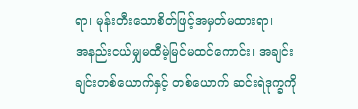ရာ၊ မုန်းတီးသောစိတ်ဖြင့်အမှတ်မထားရာ၊
အနည်းငယ်မျှမထီမဲ့မြင်မထင်ကောင်း၊ အချင်းချင်းတစ်ယောက်နှင့် တစ်ယောက် ဆင်းရဲဒုက္ခကို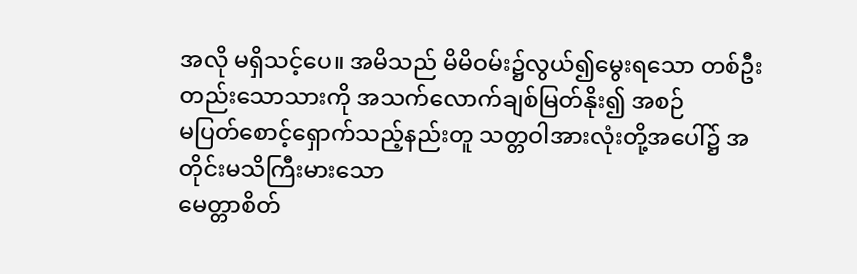အလို မရှိသင့်ပေ။ အမိသည် မိမိဝမ်း၌လွယ်၍မွေးရသော တစ်ဦးတည်းသောသားကို အသက်လောက်ချစ်မြတ်နိုး၍ အစဉ်
မပြတ်စောင့်ရှောက်သည့်နည်းတူ သတ္တဝါအားလုံးတို့အပေါ်၌ အတိုင်းမသိကြီးမားသော
မေတ္တာစိတ်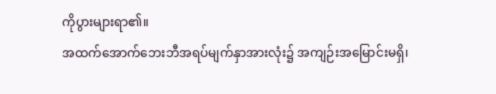ကိုပွားများရာ၏။
အထက်အောက်ဘေးဘီအရပ်မျက်နှာအားလုံး၌ အကျဉ်းအမြောင်းမရှိ၊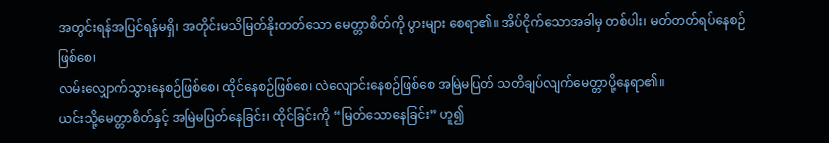အတွင်းရန်အပြင်ရန်မရှိ၊ အတိုင်းမသိမြတ်နိုးတတ်သော မေတ္တာစိတ်ကို ပွားများ စေရာ၏။ အိပ်ငိုက်သောအခါမှ တစ်ပါး၊ မတ်တတ်ရပ်နေစဉ်ဖြစ်စေ၊
လမ်းလျှောက်သွားနေစဉ်ဖြစ်စေ၊ ထိုင်နေစဉ်ဖြစ်စေ၊ လဲလျောင်းနေစဉ်ဖြစ်စေ အမြဲမပြတ် သတိချပ်လျက်မေတ္တာပို့နေရာ၏။
ယင်းသို့မေတ္တာစိတ်နှင့် အမြဲမပြတ်နေခြင်း၊ ထိုင်ခြင်းကို “မြတ်သောနေခြင်း” ဟူ၍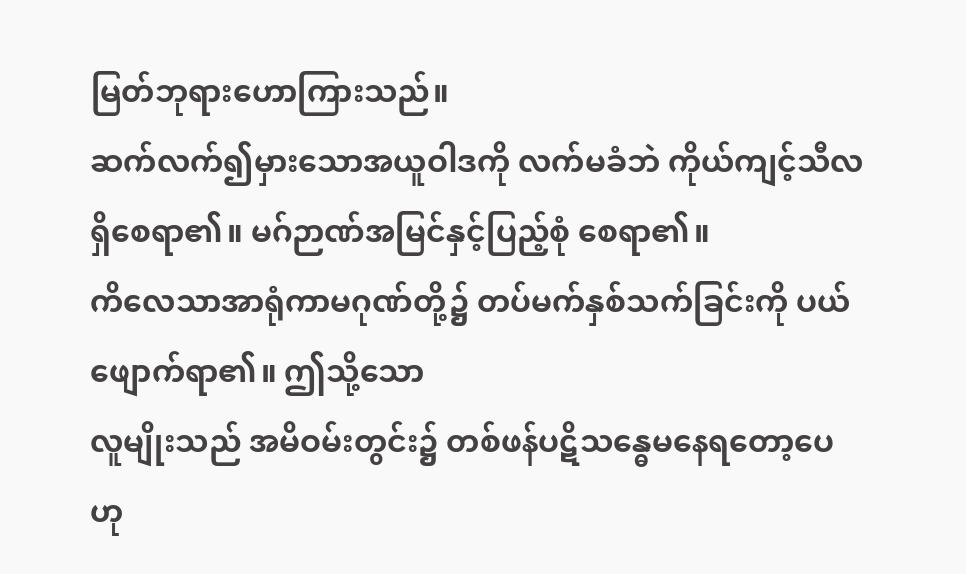မြတ်ဘုရားဟောကြားသည်။
ဆက်လက်၍မှားသောအယူဝါဒကို လက်မခံဘဲ ကိုယ်ကျင့်သီလရှိစေရာ၏။ မဂ်ဉာဏ်အမြင်နှင့်ပြည့်စုံ စေရာ၏။
ကိလေသာအာရုံကာမဂုဏ်တို့၌ တပ်မက်နှစ်သက်ခြင်းကို ပယ်ဖျောက်ရာ၏။ ဤသို့သော
လူမျိုးသည် အမိဝမ်းတွင်း၌ တစ်ဖန်ပဋိသန္ဓေမနေရတော့ပေဟု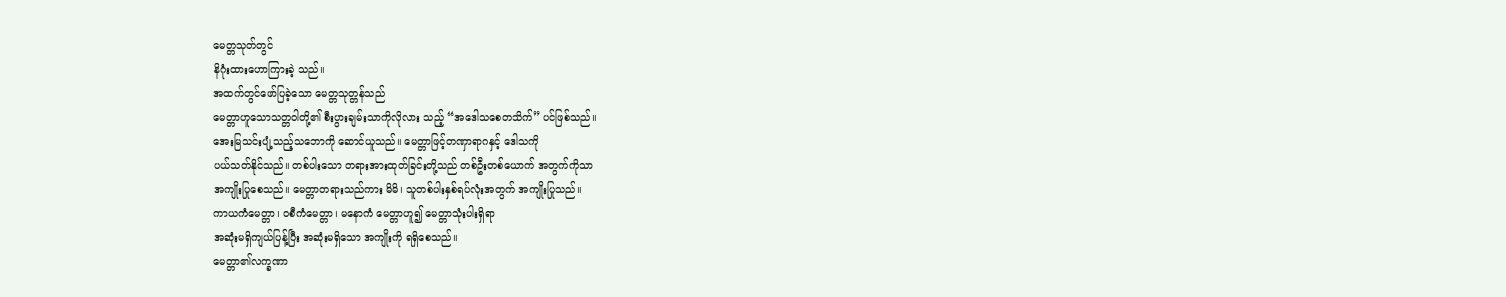မေတ္တသုတ်တွင်
နိဂုံးထားဟောကြားခဲ့ သည်။
အထက်တွင်ဖော်ပြခဲ့သော မေတ္တသုတ္တန်သည်
မေတ္တာဟူသောသတ္တဝါတို့၏ စီးပွားချမ်းသာကိုလိုလား သည့် “အဒေါသစေတသိက်” ပင်ဖြစ်သည်။
အေးမြသင်းပျံ့သည့်သဘောကို ဆောင်ယူသည်။ မေတ္တာဖြင့်တဏှာရာဂနှင့် ဒေါသကို
ပယ်သတ်နိုင်သည်။ တစ်ပါးသော တရားအားထုတ်ခြင်းတို့သည် တစ်ဦးတစ်ယောက် အတွက်ကိုသာ
အကျိုးပြုစေသည်။ မေတ္တာတရားသည်ကား မိမိ၊ သူတစ်ပါးနှစ်ရပ်လုံးအတွက် အကျိုးပြုသည်။
ကာယကံမေတ္တာ၊ ဝစီကံမေတ္တာ၊ မနောကံ မေတ္တာဟူ၍ မေတ္တာသုံးပါးရှိရာ
အဆုံးမရှိကျယ်ပြန့်ပြီး အဆုံးမရှိသော အကျိုးကို ရရှိစေသည်။
မေတ္တာ၏လက္ခဏာ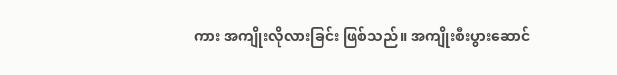ကား အကျိုးလိုလားခြင်း ဖြစ်သည်။ အကျိုးစီးပွားဆောင်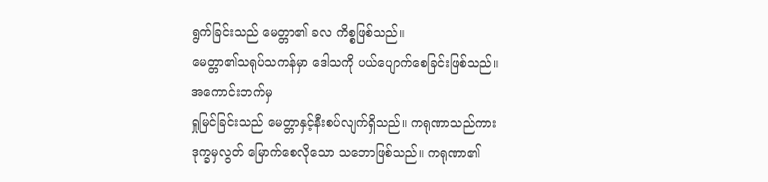ရွက်ခြင်းသည် မေတ္တာ၏ ခလ ကိစ္စဖြစ်သည်။
မေတ္တာ၏သရုပ်သကန်မှာ ဒေါသကို ပယ်ပျောက်စေခြင်းဖြစ်သည်။ အကောင်းဘက်မှ
ရှုမြင်ခြင်းသည် မေတ္တာနှင့်နီးစပ်လျက်ရှိသည်။ ကရုဏာသည်ကား
ဒုက္ခမှလွတ် မြောက်စေလိုသော သဘောဖြစ်သည်။ ကရုဏာ၏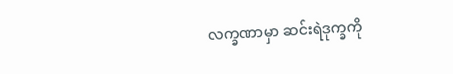လက္ခဏာမှာ ဆင်းရဲဒုက္ခကို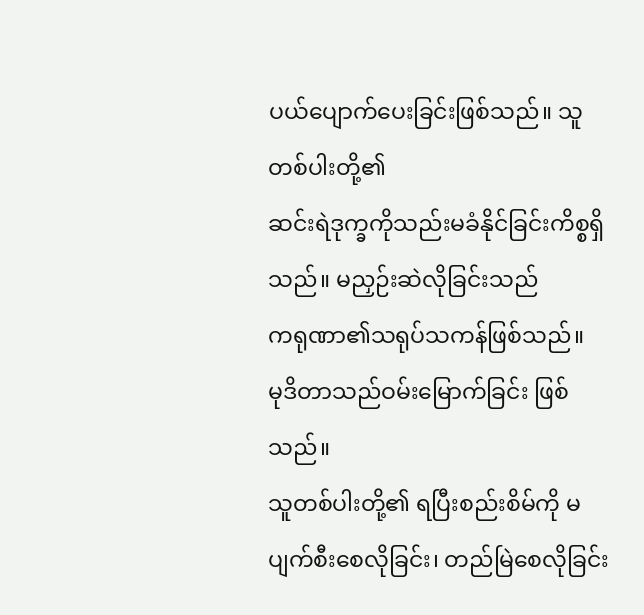ပယ်ပျောက်ပေးခြင်းဖြစ်သည်။ သူတစ်ပါးတို့၏
ဆင်းရဲဒုက္ခကိုသည်းမခံနိုင်ခြင်းကိစ္စရှိသည်။ မညှဉ်းဆဲလိုခြင်းသည်
ကရုဏာ၏သရုပ်သကန်ဖြစ်သည်။
မုဒိတာသည်ဝမ်းမြောက်ခြင်း ဖြစ်သည်။
သူတစ်ပါးတို့၏ ရပြီးစည်းစိမ်ကို မပျက်စီးစေလိုခြင်း၊ တည်မြဲစေလိုခြင်း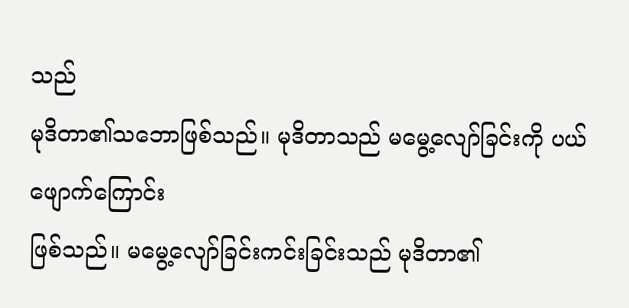သည်
မုဒိတာ၏သဘောဖြစ်သည်။ မုဒိတာသည် မမွေ့လျော်ခြင်းကို ပယ်ဖျောက်ကြောင်း
ဖြစ်သည်။ မမွေ့လျော်ခြင်းကင်းခြင်းသည် မုဒိတာ၏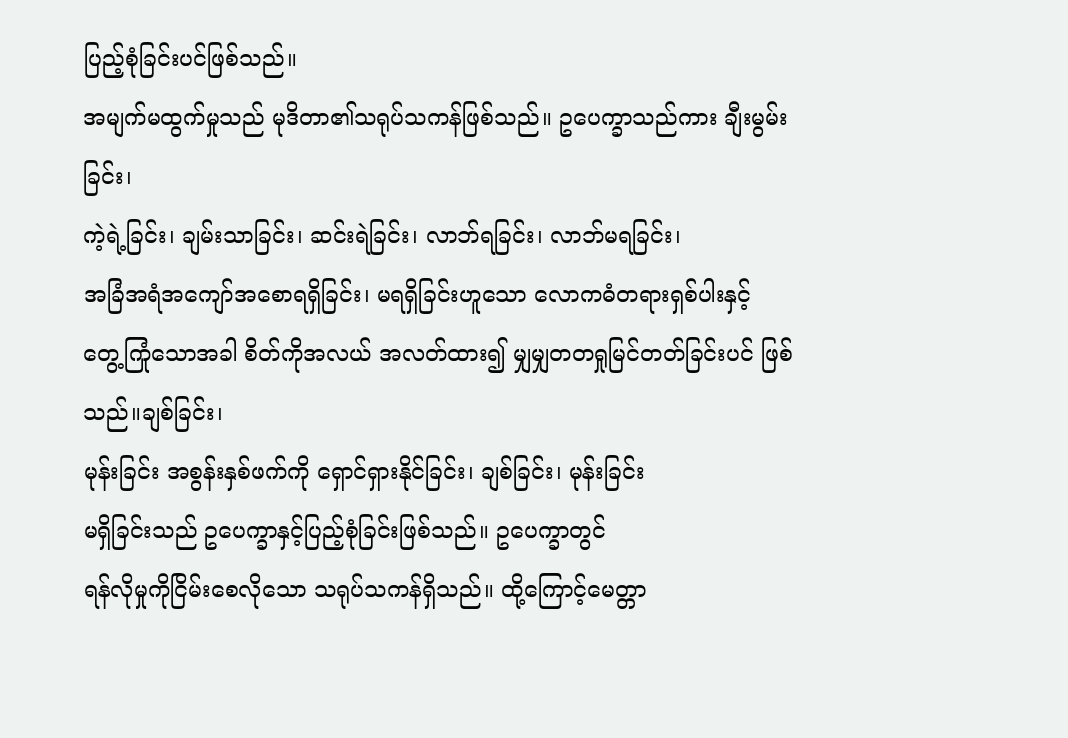ပြည့်စုံခြင်းပင်ဖြစ်သည်။
အမျက်မထွက်မှုသည် မုဒိတာ၏သရုပ်သကန်ဖြစ်သည်။ ဥပေက္ခာသည်ကား ချီးမွမ်းခြင်း၊
ကဲ့ရဲ့ခြင်း၊ ချမ်းသာခြင်း၊ ဆင်းရဲခြင်း၊ လာဘ်ရခြင်း၊ လာဘ်မရခြင်း၊
အခြံအရံအကျော်အစောရရှိခြင်း၊ မရရှိခြင်းဟူသော လောကဓံတရားရှစ်ပါးနှင့်
တွေ့ကြုံသောအခါ စိတ်ကိုအလယ် အလတ်ထား၍ မျှမျှတတရှုမြင်တတ်ခြင်းပင် ဖြစ်သည်။ချစ်ခြင်း၊
မုန်းခြင်း အစွန်းနှစ်ဖက်ကို ရှောင်ရှားနိုင်ခြင်း၊ ချစ်ခြင်း၊ မုန်းခြင်း
မရှိခြင်းသည် ဥပေက္ခာနှင့်ပြည့်စုံခြင်းဖြစ်သည်။ ဥပေက္ခာတွင်
ရန်လိုမှုကိုငြိမ်းစေလိုသော သရုပ်သကန်ရှိသည်။ ထို့ကြောင့်မေတ္တာ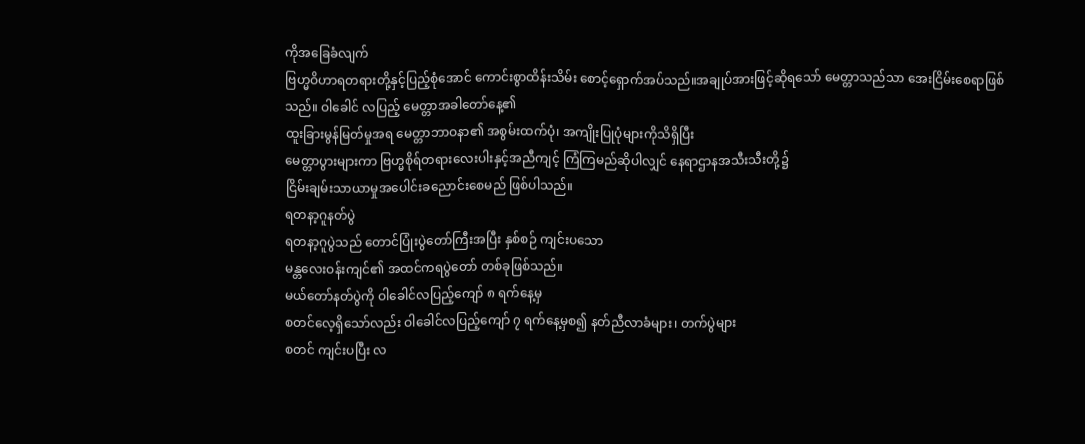ကိုအခြေခံလျက်
ဗြဟ္မဝိဟာရတရားတို့နှင့်ပြည့်စုံအောင် ကောင်းစွာထိန်းသိမ်း စောင့်ရှောက်အပ်သည်။အချုပ်အားဖြင့်ဆိုရသော် မေတ္တာသည်သာ အေးငြိမ်းစေရာဖြစ်သည်။ ဝါခေါင် လပြည့် မေတ္တာအခါတော်နေ့၏
ထူးခြားမွန်မြတ်မှုအရ မေတ္တာဘာဝနာ၏ အစွမ်းထက်ပုံ၊ အကျိုးပြုပုံများကိုသိရှိပြီး
မေတ္တာပွားများကာ ဗြဟ္မစိုရ်တရားလေးပါးနှင့်အညီကျင့် ကြံကြမည်ဆိုပါလျှင် နေရာဌာနအသီးသီးတို့၌
ငြိမ်းချမ်းသာယာမှုအပေါင်းခညောင်းစေမည် ဖြစ်ပါသည်။
ရတနာ့ဂူနတ်ပွဲ
ရတနာ့ဂူပွဲသည် တောင်ပြုံးပွဲတော်ကြီးအပြီး နှစ်စဉ် ကျင်းပသော
မန္တလေးဝန်းကျင်၏ အထင်ကရပွဲတော် တစ်ခုဖြစ်သည်။
မယ်တော်နတ်ပွဲကို ဝါခေါင်လပြည့်ကျော် ၈ ရက်နေ့မှ
စတင်လေ့ရှိသော်လည်း ဝါခေါင်လပြည့်ကျော် ၇ ရက်နေ့မှစ၍ နတ်ညီလာခံများ၊ တက်ပွဲများ
စတင် ကျင်းပပြီး လ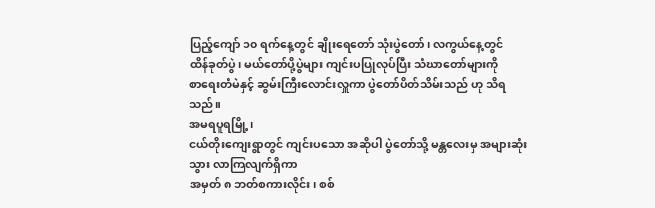ပြည့်ကျော် ၁၀ ရက်နေ့တွင် ချိုးရေတော် သုံးပွဲတော်၊ လကွယ်နေ့တွင်
ထိန်ခုတ်ပွဲ၊ မယ်တော်ပို့ပွဲများ ကျင်းပပြုလုပ်ပြီး သံဃာတော်များကို
စာရေးတံမဲနှင့် ဆွမ်းကြီးလောင်းလှူကာ ပွဲတော်ပိတ်သိမ်းသည် ဟု သိရသည်။
အမရပူရမြို့၊
ငယ်တိုးကျေးရွာတွင် ကျင်းပသော အဆိုပါ ပွဲတော်သို့ မန္တလေးမှ အများဆုံးသွား လာကြလျက်ရှိကာ
အမှတ် ၈ ဘတ်စကားလိုင်း၊ စစ်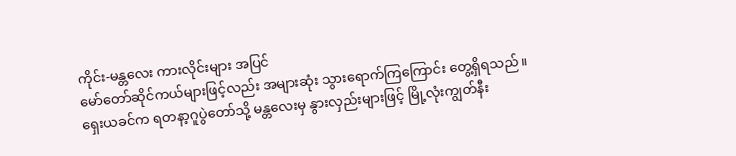ကိုင်း-မန္တလေး ကားလိုင်းများ အပြင်
မော်တော်ဆိုင်ကယ်များဖြင့်လည်း အများဆုံး သွားရောက်ကြကြောင်း တွေ့ရှိရသည်။
ရှေးယခင်က ရတနာ့ဂူပွဲတော်သို့ မန္တလေးမှ နွားလှည်းများဖြင့် မြို့လုံးကျွတ်နီး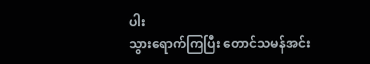ပါး
သွားရောက်ကြပြီး တောင်သမန်အင်း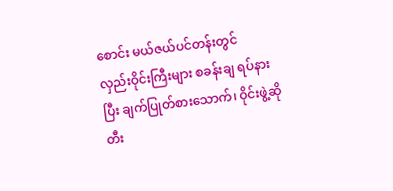စောင်း မယ်ဇယ်ပင်တန်းတွင်
လှည်းဝိုင်းကြီးများ စခန်းချ ရပ်နားပြီး ချက်ပြုတ်စားသောက်၊ ဝိုင်းဖွဲ့ဆိုတီး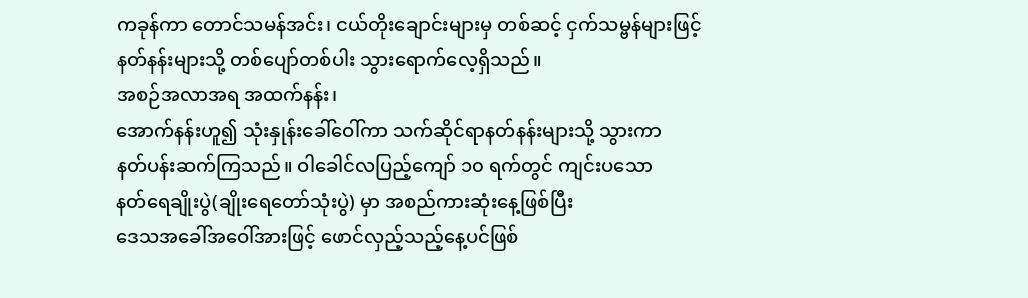ကခုန်ကာ တောင်သမန်အင်း၊ ငယ်တိုးချောင်းများမှ တစ်ဆင့် ငှက်သမ္ဗန်များဖြင့်
နတ်နန်းများသို့ တစ်ပျော်တစ်ပါး သွားရောက်လေ့ရှိသည်။
အစဉ်အလာအရ အထက်နန်း၊
အောက်နန်းဟူ၍ သုံးနှုန်းခေါ်ဝေါ်ကာ သက်ဆိုင်ရာနတ်နန်းများသို့ သွားကာ
နတ်ပန်းဆက်ကြသည်။ ဝါခေါင်လပြည့်ကျော် ၁၀ ရက်တွင် ကျင်းပသော
နတ်ရေချိုးပွဲ(ချိုးရေတော်သုံးပွဲ) မှာ အစည်ကားဆုံးနေ့ဖြစ်ပြီး
ဒေသအခေါ်အဝေါ်အားဖြင့် ဖောင်လှည့်သည့်နေ့ပင်ဖြစ်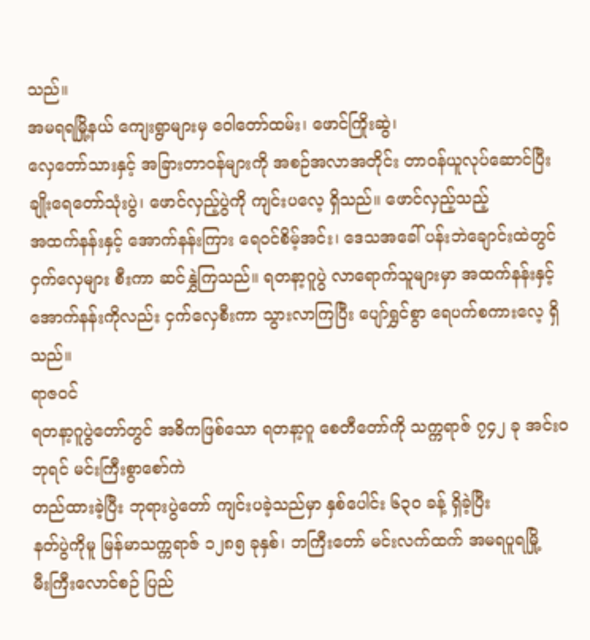သည်။
အမရရမြို့နယ် ကျေးရွာများမှ ဝေါတော်ထမ်း၊ ဖောင်ကြိုးဆွဲ၊
လှေတော်သားနှင့် အခြားတာဝန်များကို အစဉ်အလာအတိုင်း တာဝန်ယူလုပ်ဆောင်ပြီး
ချိုးရေတော်သုံးပွဲ၊ ဖောင်လှည့်ပွဲကို ကျင်းပလေ့ ရှိသည်။ ဖောင်လှည့်သည့်
အထက်နန်းနှင့် အောက်နန်းကြား ရေဝင်စိမ့်အင်း၊ ဒေသအခေါ် ပန်းဘဲချောင်းထဲတွင်
ငှက်လှေများ စီးကာ ဆင်နွှဲကြသည်။ ရတနာ့ဂူပွဲ လာရောက်သူများမှာ အထက်နန်းနှင့်
အောက်နန်းကိုလည်း ငှက်လှေစီးကာ သွားလာကြပြီး ပျော်ရွှင်စွာ ရေပက်စကားလေ့ ရှိသည်။
ရာဇဝင်
ရတနာ့ဂူပွဲတော်တွင် အဓိကဖြစ်သော ရတနာ့ဂူ စေတီတော်ကို သက္ကရာဇ် ၇၄၂ ခု အင်း၀ဘုရင် မင်းကြီးစွာစော်ကဲ
တည်ထားခဲ့ပြီး ဘုရားပွဲတော် ကျင်းပခဲ့သည်မှာ နှစ်ပေါင်း ၆၃၀ ခန့် ရှိခဲ့ပြီး
နတ်ပွဲကိုမူ မြန်မာသက္ကရာဇ် ၁၂၈၅ ခုနှစ်၊ ဘကြီးတော် မင်းလက်ထက် အမရပူရမြို့
မီးကြီးလောင်စဉ် ပြည်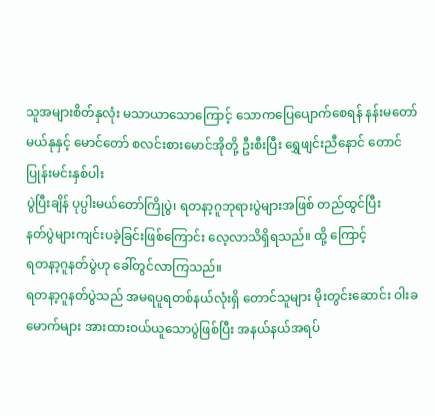သူအများစိတ်နှလုံး မသာယာသောကြောင့် သောကပြေပျောက်စေရန် နန်းမတော်မယ်နုနှင့် မောင်တော် စလင်းစားမောင်အိုတို့ ဦးစီးပြီး ရွှေဖျင်းညီနောင် တောင်ပြုန်းမင်းနှစ်ပါး
ပွဲပြီးချိန် ပုပ္ပါးမယ်တော်ကြိုပွဲ၊ ရတနာ့ဂူဘုရားပွဲများအဖြစ် တည်ထွင်ပြီး
နတ်ပွဲများကျင်းပခဲ့ခြင်းဖြစ်ကြောင်း လေ့လာသိရှိရသည်။ ထို့ ကြောင့်
ရတနာ့ဂူနတ်ပွဲဟု ခေါ်တွင်လာကြသည်။
ရတနာ့ဂူနတ်ပွဲသည် အမရပူရတစ်နယ်လုံးရှိ တောင်သူများ မိုးတွင်းဆောင်း ဝါးခမောက်များ အားထားဝယ်ယူသောပွဲဖြစ်ပြီး အနယ်နယ်အရပ်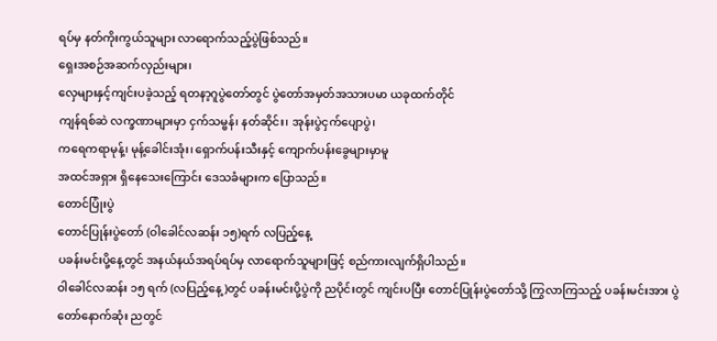ရပ်မှ နတ်ကိုးကွယ်သူများ လာရောက်သည့်ပွဲဖြစ်သည်။
ရှေးအစဉ်အဆက်လှည်းများ၊
လှေများနှင့်ကျင်းပခဲ့သည့် ရတနာ့ဂူပွဲတော်တွင် ပွဲတော်အမှတ်အသားပမာ ယခုထက်တိုင်
ကျန်ရစ်ဆဲ လက္ခဏာများမှာ ငှက်သမ္ဗန်၊ နတ်ဆိုင်း၊ အုန်းပွဲငှက်ပျောပွဲ၊
ကရေကရာမုန့်၊ မုန့်ခေါင်းအုံး၊ ရှောက်ပန်းသီးနှင့် ကျောက်ပန်းခွေများမှာမူ
အထင်အရှား ရှိနေသေးကြောင်း ဒေသခံများက ပြောသည်။
တောင်ပြုံးပွဲ
တောင်ပြုန်းပွဲတော် (ဝါခေါင်လဆန်း ၁၅)ရက် လပြည့်နေ့
ပခန်းမင်းပို့နေ့တွင် အနယ်နယ်အရပ်ရပ်မှ လာရောက်သူများဖြင့် စည်ကားလျက်ရှိပါသည်။
ဝါခေါင်လဆန်း ၁၅ ရက် (လပြည့်နေ့)တွင် ပခန်းမင်းပို့ပွဲကို ညပိုင်းတွင် ကျင်းပပြီး တောင်ပြုန်းပွဲတော်သို့ ကြွလာကြသည့် ပခန်းမင်းအား ပွဲတော်နောက်ဆုံး ညတွင်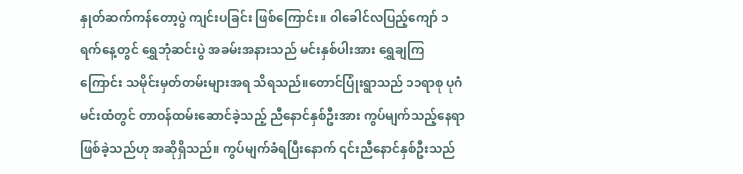နှုတ်ဆက်ကန်တော့ပွဲ ကျင်းပခြင်း ဖြစ်ကြောင်း။ ဝါခေါင်လပြည့်ကျော် ၁ ရက်နေ့တွင် ရွှေဘုံဆင်းပွဲ အခမ်းအနားသည် မင်းနှစ်ပါးအား ရွှေချကြကြောင်း သမိုင်းမှတ်တမ်းများအရ သိရသည်။တောင်ပြုံးရွာသည် ၁၁ရာစု ပုဂံမင်းထံတွင် တာဝန်ထမ်းဆောင်ခဲ့သည့် ညီနောင်နှစ်ဦးအား ကွပ်မျက်သည့်နေရာဖြစ်ခဲ့သည်ဟု အဆိုရှိသည်။ ကွပ်မျက်ခံရပြီးနောက် ၎င်းညီနောင်နှစ်ဦးသည်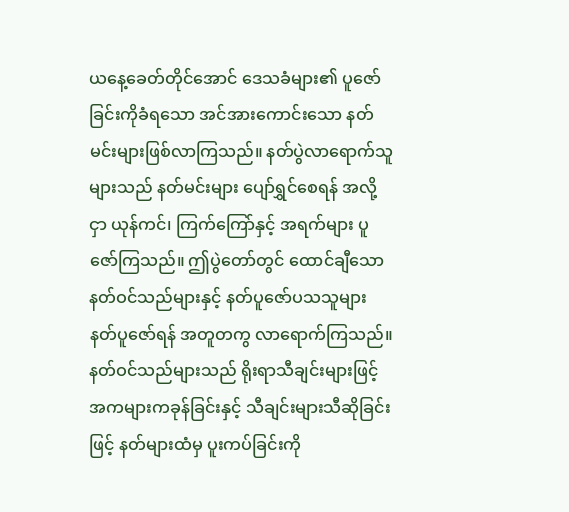ယနေ့ခေတ်တိုင်အောင် ဒေသခံများ၏ ပူဇော်ခြင်းကိုခံရသော အင်အားကောင်းသော နတ်မင်းများဖြစ်လာကြသည်။ နတ်ပွဲလာရောက်သူများသည် နတ်မင်းများ ပျော်ရွှင်စေရန် အလို့ငှာ ယုန်ကင်၊ ကြက်ကြော်နှင့် အရက်များ ပူဇော်ကြသည်။ ဤပွဲတော်တွင် ထောင်ချီသော နတ်ဝင်သည်များနှင့် နတ်ပူဇော်ပသသူများ နတ်ပူဇော်ရန် အတူတကွ လာရောက်ကြသည်။ နတ်ဝင်သည်များသည် ရိုးရာသီချင်းများဖြင့် အကများကခုန်ခြင်းနှင့် သီချင်းများသီဆိုခြင်းဖြင့် နတ်များထံမှ ပူးကပ်ခြင်းကို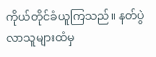ကိုယ်တိုင်ခံယူကြသည်။ နတ်ပွဲလာသူများထံမှ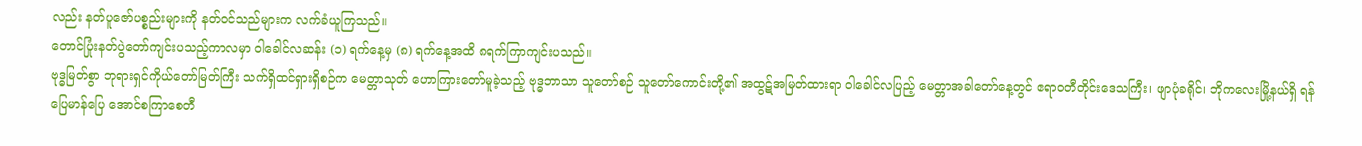လည်း နတ်ပူဇော်ပစ္စည်းများကို နတ်ဝင်သည်များက လက်ခံယူကြသည်။
တောင်ပြုံးနတ်ပွဲတော်ကျင်းပသည့်ကာလမှာ ဝါခေါင်လဆန်း (၁) ရက်နေ့မှ (၈) ရက်နေ့အထိ ၈ရက်ကြာကျင်းပသည်။
ဗုဒ္ဓမြတ်စွာ ဘုရားရှင်ကိုယ်တော်မြတ်ကြီး သက်ရှိထင်ရှားရှိစဉ်က မေတ္တာသုတ် ဟောကြားတော်မူခဲ့သည့် ဗုဒ္ဓဘာသာ သူတော်စဉ် သူတော်ကောင်းတို့၏ အထွဋ်အမြတ်ထားရာ ဝါခေါင်လပြည့် မေတ္တာအခါတော်နေ့တွင် ဧရာဝတီတိုင်းဒေသကြီး၊ ဖျာပုံခရိုင်၊ ဘိုကလေးမြို့နယ်ရှိ ရန်ပြေမာန်ပြေ အောင်စကြာစေတီ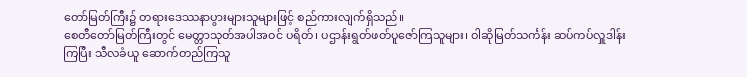တော်မြတ်ကြီး၌ တရားဒေဿနာပွားများသူများဖြင့် စည်ကားလျက်ရှိသည်။
စေတီတော်မြတ်ကြီးတွင် မေတ္တာသုတ်အပါအဝင် ပရိတ်၊ ပဌာန်းရွတ်ဖတ်ပူဇော်ကြသူများ၊ ဝါဆိုမြတ်သင်္ကန်း ဆပ်ကပ်လှူဒါန်းကြပြီး သီလခံယူ ဆောက်တည်ကြသူ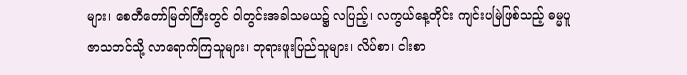များ၊ စေတီတော်မြတ်ကြီးတွင် ဝါတွင်းအခါသမယ၌ လပြည့်၊ လကွယ်နေ့တိုင်း ကျင်းပမြဲဖြစ်သည့် ဓမ္မပူဇာသဘင်သို့ လာရောက်ကြသူများ၊ ဘုရားဖူးပြည်သူများ၊ လိပ်စာ၊ ငါးစာ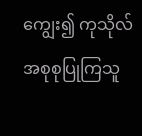ကျွေး၍ ကုသိုလ်အစုစုပြုကြသူ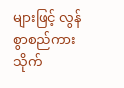များဖြင့် လွန်စွာစည်ကားသိုက်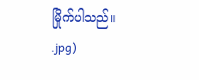မြိုက်ပါသည်။
.jpg)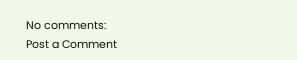No comments:
Post a Comment